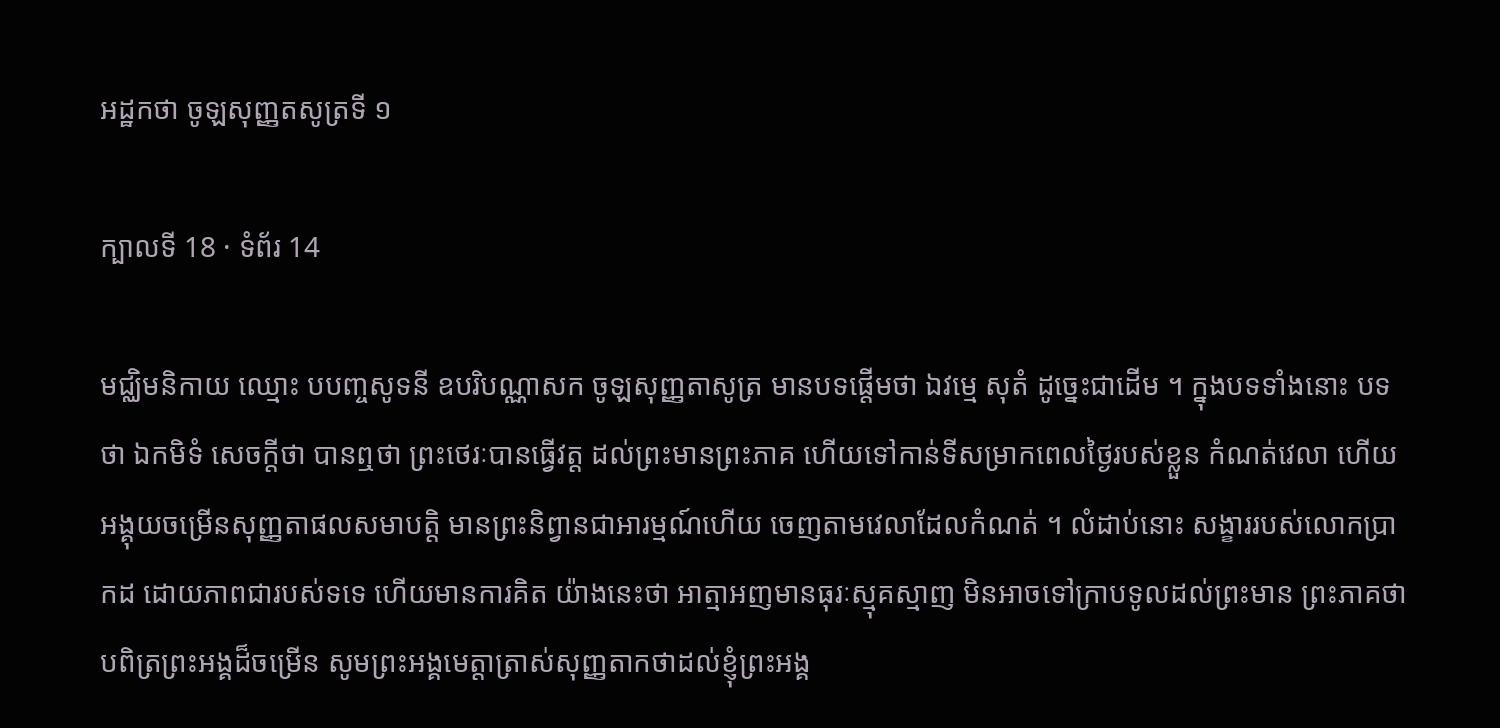អដ្ឋកថា ចូឡសុញ្ញតសូត្រទី ១

ក្បាលទី 18 · ទំព័រ 14

មជ្ឈិមនិកាយ ឈ្មោះ បបញ្ចសូទនី ឧបរិបណ្ណាសក ចូឡសុញ្ញតាសូត្រ មានបទផ្តើមថា ឯវម្មេ សុតំ ដូច្នេះជាដើម ។ ក្នុងបទទាំងនោះ បទថា ឯកមិទំ សេចក្តីថា បានឮថា ព្រះថេរៈបានធ្វើវត្ត ដល់ព្រះមានព្រះភាគ ហើយទៅកាន់ទីសម្រាកពេលថ្ងៃរបស់ខ្លួន កំណត់វេលា ហើយអង្គុយចម្រើនសុញ្ញតាផលសមាបត្តិ មានព្រះនិព្វានជាអារម្មណ៍ហើយ ចេញតាមវេលាដែលកំណត់ ។ លំដាប់នោះ សង្ខាររបស់លោកប្រាកដ ដោយភាពជារបស់ទទេ ហើយមានការគិត យ៉ាងនេះថា អាត្មាអញមានធុរៈស្មុគស្មាញ មិនអាចទៅក្រាបទូលដល់ព្រះមាន ព្រះភាគថា បពិត្រព្រះអង្គដ៏ចម្រើន សូមព្រះអង្គមេត្តាត្រាស់សុញ្ញតាកថាដល់ខ្ញុំព្រះអង្គ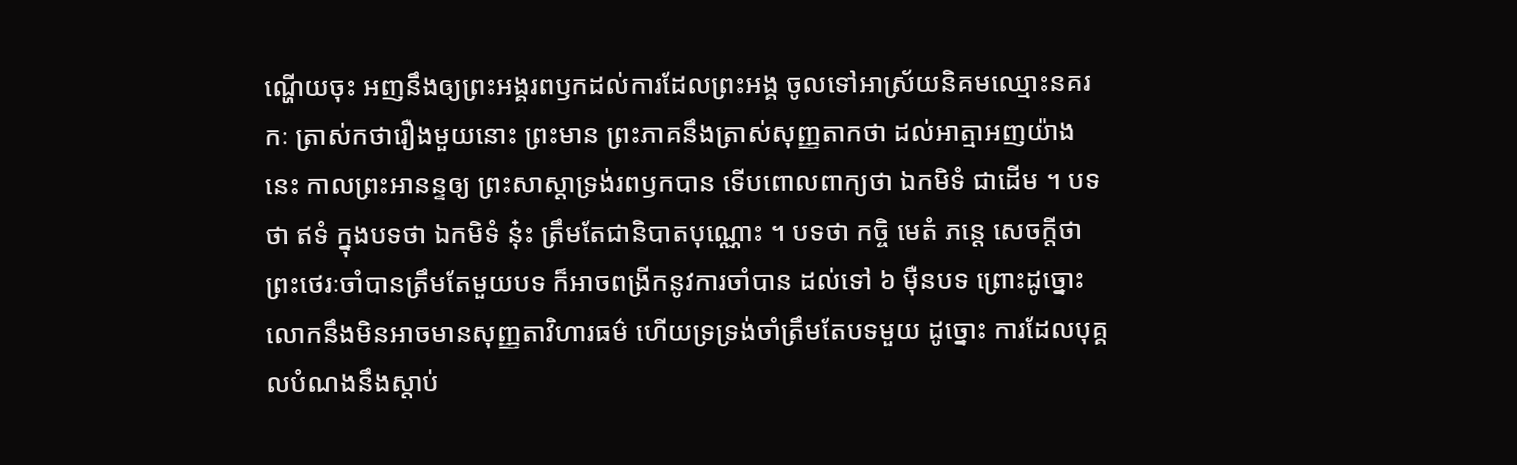ណ្ហើយចុះ អញនឹងឲ្យព្រះអង្គរពឫកដល់ការដែលព្រះអង្គ ចូលទៅអាស្រ័យនិគមឈ្មោះនគរកៈ ត្រាស់កថារឿងមួយនោះ ព្រះមាន ព្រះភាគនឹងត្រាស់សុញ្ញតាកថា ដល់អាត្មាអញយ៉ាងនេះ កាលព្រះអានន្ទឲ្យ ព្រះសាស្តាទ្រង់រពឫកបាន ទើបពោលពាក្យថា ឯកមិទំ ជាដើម ។ បទថា ឥទំ ក្នុងបទថា ឯកមិទំ នុ៎ះ ត្រឹមតែជានិបាតបុណ្ណោះ ។ បទថា កច្ចិ មេតំ ភន្តេ សេចក្តីថា ព្រះថេរៈចាំបានត្រឹមតែមួយបទ ក៏អាចពង្រីកនូវការចាំបាន ដល់ទៅ ៦ ម៉ឺនបទ ព្រោះដូច្នោះ លោកនឹងមិនអាចមានសុញ្ញតាវិហារធម៌ ហើយទ្រទ្រង់ចាំត្រឹមតែបទមួយ ដូច្នោះ ការដែលបុគ្គលបំណងនឹងស្តាប់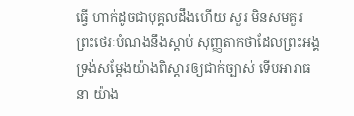ធ្វើ ហាក់ដូចជាបុគ្គលដឹងហើយ សួរ មិនសមគួរ ព្រះថេរៈបំណងនឹងស្តាប់ សុញ្ញតាកថាដែលព្រះអង្គទ្រង់សម្តែងយ៉ាងពិស្តារឲ្យជាក់ច្បាស់ ទើបអារាធនា យ៉ាង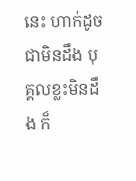នេះ ហាក់ដូចជាមិនដឹង បុគ្គលខ្លះមិនដឹង ក៏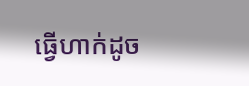ធ្វើហាក់ដូច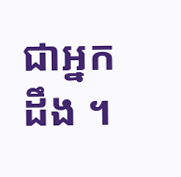ជាអ្នកដឹង ។